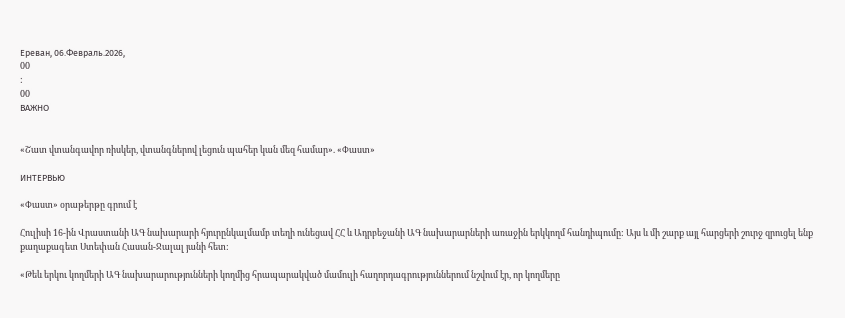Ереван, 06.Февраль.2026,
00
:
00
ВАЖНО


«Շատ վտանգավոր ռիսկեր, վտանգներով լեցուն պահեր կան մեզ համար». «Փաստ»

ИНТЕРВЬЮ

«Փաստ» օրաթերթը գրում է

Հուլիսի 16-ին Վրաստանի ԱԳ նախարարի հյուրընկալմամբ տեղի ունեցավ ՀՀ և Ադրբեջանի ԱԳ նախարարների առաջին երկկողմ հանդիպումը: Այս և մի շարք այլ հարցերի շուրջ զրուցել ենք քաղաքագետ Ստեփան Հասան-Ջալալ յանի հետ:

«Թեև երկու կողմերի ԱԳ նախարարությունների կողմից հրապարակված մամուլի հաղորդագրություններում նշվում էր, որ կողմերը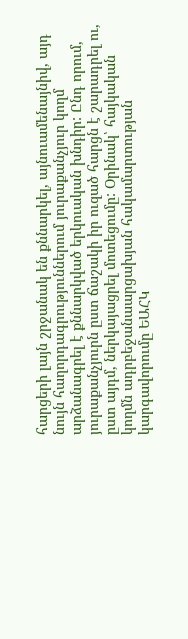հարցերի լայն շրջանակ են քննարկել, այնուամենայնիվ, այդ նույն հաղորդագրություններում յուրաքանչյուր կողմ արձանագրել է քննարկված երկուական խնդիր: Ընդ որում, յուրաքանչյուրն ըստ ճաշակի իր ուզած հարցն է շարադրել ու, ըստ այդմ, ներկայացրել մոտեցումը: Օրինակ՝ հայկական կողմն ադրբեջանաարցախյան հակամարտության կարգավորումը ԵԱՀԿ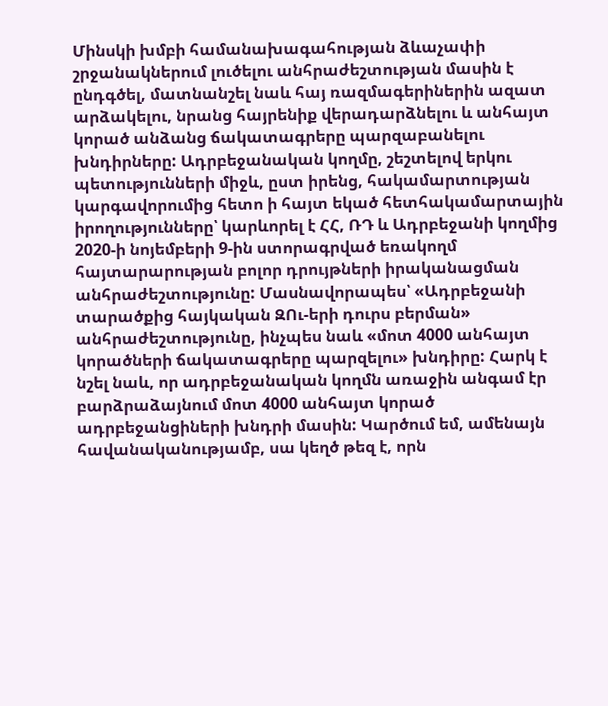Մինսկի խմբի համանախագահության ձևաչափի շրջանակներում լուծելու անհրաժեշտության մասին է ընդգծել, մատնանշել նաև հայ ռազմագերիներին ազատ արձակելու, նրանց հայրենիք վերադարձնելու և անհայտ կորած անձանց ճակատագրերը պարզաբանելու խնդիրները: Ադրբեջանական կողմը, շեշտելով երկու պետությունների միջև, ըստ իրենց, հակամարտության կարգավորումից հետո ի հայտ եկած հետհակամարտային իրողությունները՝ կարևորել է ՀՀ, ՌԴ և Ադրբեջանի կողմից 2020-ի նոյեմբերի 9-ին ստորագրված եռակողմ հայտարարության բոլոր դրույթների իրականացման անհրաժեշտությունը: Մասնավորապես՝ «Ադրբեջանի տարածքից հայկական ԶՈւ-երի դուրս բերման» անհրաժեշտությունը, ինչպես նաև «մոտ 4000 անհայտ կորածների ճակատագրերը պարզելու» խնդիրը: Հարկ է նշել նաև, որ ադրբեջանական կողմն առաջին անգամ էր բարձրաձայնում մոտ 4000 անհայտ կորած ադրբեջանցիների խնդրի մասին: Կարծում եմ, ամենայն հավանականությամբ, սա կեղծ թեզ է, որն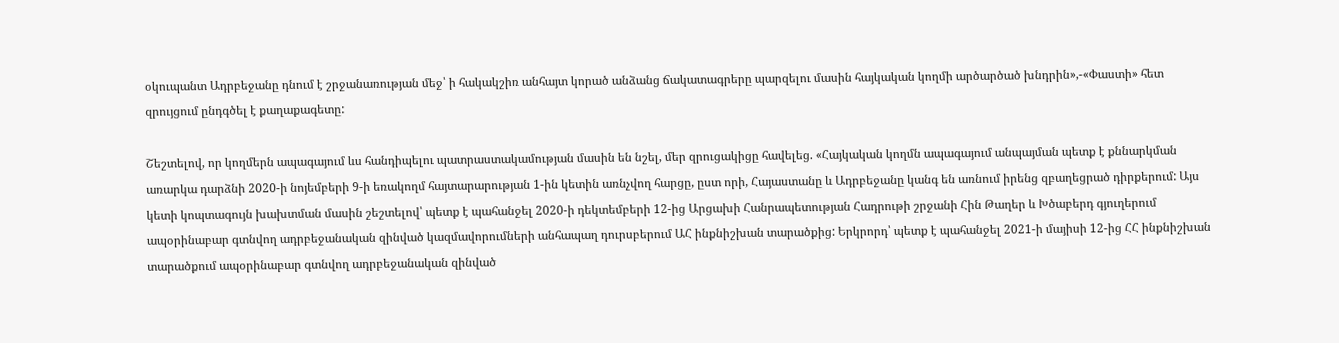օկուպանտ Ադրբեջանը դնում է շրջանառության մեջ՝ ի հակակշիռ անհայտ կորած անձանց ճակատագրերը պարզելու մասին հայկական կողմի արծարծած խնդրին»,-«Փաստի» հետ զրույցում ընդգծել է քաղաքագետը:

Շեշտելով, որ կողմերն ապագայում ևս հանդիպելու պատրաստակամության մասին են նշել, մեր զրուցակիցը հավելեց. «Հայկական կողմն ապագայում անպայման պետք է քննարկման առարկա դարձնի 2020-ի նոյեմբերի 9-ի եռակողմ հայտարարության 1-ին կետին առնչվող հարցը, ըստ որի, Հայաստանը և Ադրբեջանը կանգ են առնում իրենց զբաղեցրած դիրքերում: Այս կետի կոպտագույն խախտման մասին շեշտելով՝ պետք է պահանջել 2020-ի դեկտեմբերի 12-ից Արցախի Հանրապետության Հադրութի շրջանի Հին Թաղեր և Խծաբերդ գյուղերում ապօրինաբար գտնվող ադրբեջանական զինված կազմավորումների անհապաղ դուրսբերում ԱՀ ինքնիշխան տարածքից: Երկրորդ՝ պետք է պահանջել 2021-ի մայիսի 12-ից ՀՀ ինքնիշխան տարածքում ապօրինաբար գտնվող ադրբեջանական զինված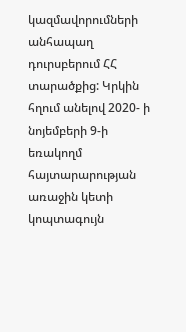կազմավորումների անհապաղ դուրսբերում ՀՀ տարածքից: Կրկին հղում անելով 2020- ի նոյեմբերի 9-ի եռակողմ հայտարարության առաջին կետի կոպտագույն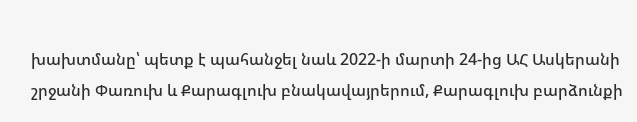խախտմանը՝ պետք է պահանջել նաև 2022-ի մարտի 24-ից ԱՀ Ասկերանի շրջանի Փառուխ և Քարագլուխ բնակավայրերում, Քարագլուխ բարձունքի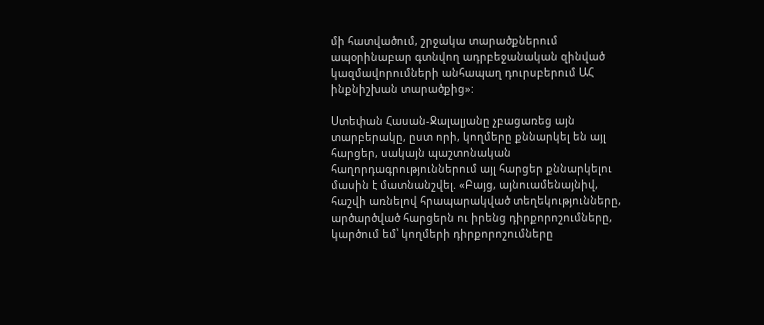մի հատվածում, շրջակա տարածքներում ապօրինաբար գտնվող ադրբեջանական զինված կազմավորումների անհապաղ դուրսբերում ԱՀ ինքնիշխան տարածքից»:

Ստեփան Հասան-Ջալալյանը չբացառեց այն տարբերակը, ըստ որի, կողմերը քննարկել են այլ հարցեր, սակայն պաշտոնական հաղորդագրություններում այլ հարցեր քննարկելու մասին է մատնանշվել. «Բայց, այնուամենայնիվ, հաշվի առնելով հրապարակված տեղեկությունները, արծարծված հարցերն ու իրենց դիրքորոշումները, կարծում եմ՝ կողմերի դիրքորոշումները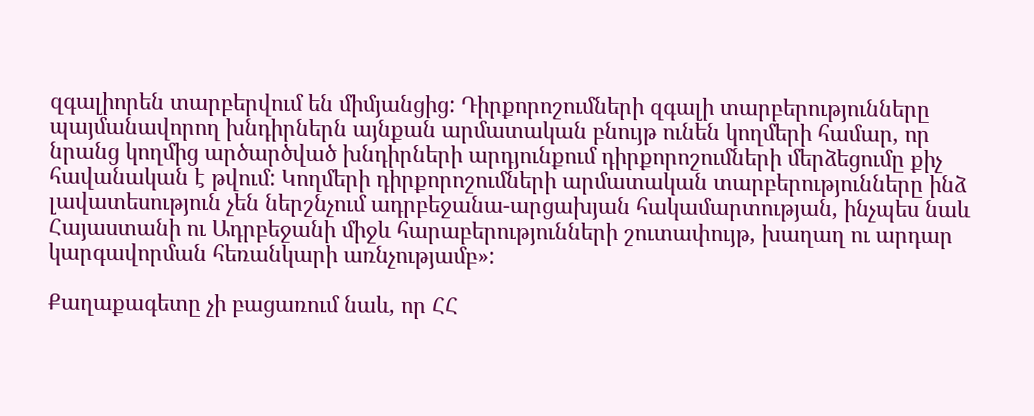զգալիորեն տարբերվում են միմյանցից: Դիրքորոշումների զգալի տարբերությունները պայմանավորող խնդիրներն այնքան արմատական բնույթ ունեն կողմերի համար, որ նրանց կողմից արծարծված խնդիրների արդյունքում դիրքորոշումների մերձեցումը քիչ հավանական է թվում: Կողմերի դիրքորոշումների արմատական տարբերությունները ինձ լավատեսություն չեն ներշնչում ադրբեջանա-արցախյան հակամարտության, ինչպես նաև Հայաստանի ու Ադրբեջանի միջև հարաբերությունների շուտափույթ, խաղաղ ու արդար կարգավորման հեռանկարի առնչությամբ»:

Քաղաքագետը չի բացառում նաև, որ ՀՀ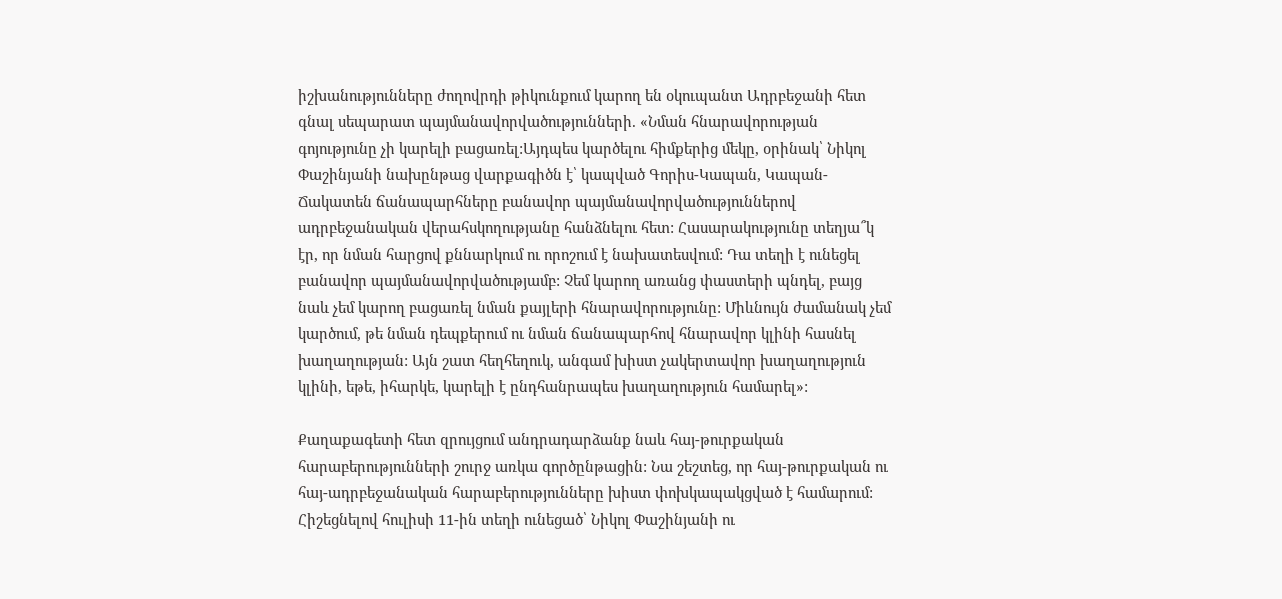իշխանությունները ժողովրդի թիկունքում կարող են օկուպանտ Ադրբեջանի հետ գնալ սեպարատ պայմանավորվածությունների. «Նման հնարավորության գոյությունը չի կարելի բացառել:Այդպես կարծելու հիմքերից մեկը, օրինակ՝ Նիկոլ Փաշինյանի նախընթաց վարքագիծն է՝ կապված Գորիս-Կապան, Կապան-Ճակատեն ճանապարհները բանավոր պայմանավորվածություններով ադրբեջանական վերահսկողությանը հանձնելու հետ: Հասարակությունը տեղյա՞կ էր, որ նման հարցով քննարկում ու որոշում է նախատեսվում: Դա տեղի է ունեցել բանավոր պայմանավորվածությամբ: Չեմ կարող առանց փաստերի պնդել, բայց նաև չեմ կարող բացառել նման քայլերի հնարավորությունը: Միևնույն ժամանակ չեմ կարծում, թե նման դեպքերում ու նման ճանապարհով հնարավոր կլինի հասնել խաղաղության: Այն շատ հեղհեղուկ, անգամ խիստ չակերտավոր խաղաղություն կլինի, եթե, իհարկե, կարելի է ընդհանրապես խաղաղություն համարել»:

Քաղաքագետի հետ զրույցում անդրադարձանք նաև հայ-թուրքական հարաբերությունների շուրջ առկա գործընթացին: Նա շեշտեց, որ հայ-թուրքական ու հայ-ադրբեջանական հարաբերությունները խիստ փոխկապակցված է համարում: Հիշեցնելով հուլիսի 11-ին տեղի ունեցած՝ Նիկոլ Փաշինյանի ու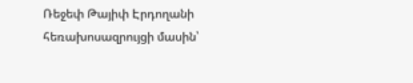Ռեջեփ Թայիփ Էրդողանի հեռախոսազրույցի մասին՝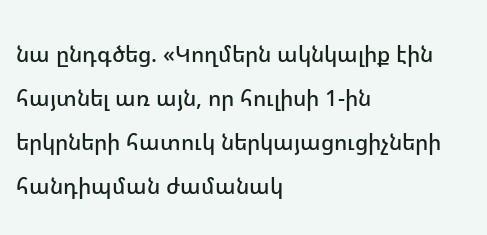նա ընդգծեց. «Կողմերն ակնկալիք էին հայտնել առ այն, որ հուլիսի 1-ին երկրների հատուկ ներկայացուցիչների հանդիպման ժամանակ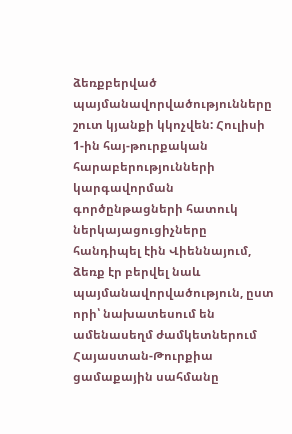ձեռքբերված պայմանավորվածությունները շուտ կյանքի կկոչվեն: Հուլիսի 1-ին հայ-թուրքական հարաբերությունների կարգավորման գործընթացների հատուկ ներկայացուցիչները հանդիպել էին Վիեննայում, ձեռք էր բերվել նաև պայմանավորվածություն, ըստ որի՝ նախատեսում են ամենասեղմ ժամկետներում Հայաստան-Թուրքիա ցամաքային սահմանը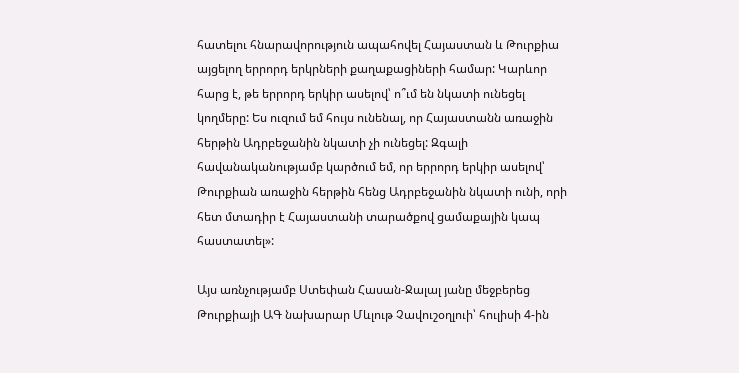հատելու հնարավորություն ապահովել Հայաստան և Թուրքիա այցելող երրորդ երկրների քաղաքացիների համար: Կարևոր հարց է, թե երրորդ երկիր ասելով՝ ո՞ւմ են նկատի ունեցել կողմերը: Ես ուզում եմ հույս ունենալ, որ Հայաստանն առաջին հերթին Ադրբեջանին նկատի չի ունեցել: Զգալի հավանականությամբ կարծում եմ, որ երրորդ երկիր ասելով՝ Թուրքիան առաջին հերթին հենց Ադրբեջանին նկատի ունի, որի հետ մտադիր է Հայաստանի տարածքով ցամաքային կապ հաստատել»:

Այս առնչությամբ Ստեփան Հասան-Ջալալ յանը մեջբերեց Թուրքիայի ԱԳ նախարար Մևլութ Չավուշօղլուի՝ հուլիսի 4-ին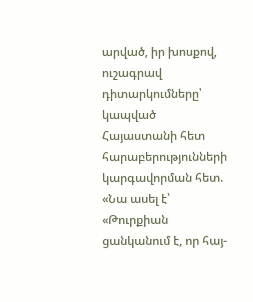արված, իր խոսքով, ուշագրավ դիտարկումները՝ կապված Հայաստանի հետ հարաբերությունների կարգավորման հետ. «Նա ասել է՝ «Թուրքիան ցանկանում է, որ հայ-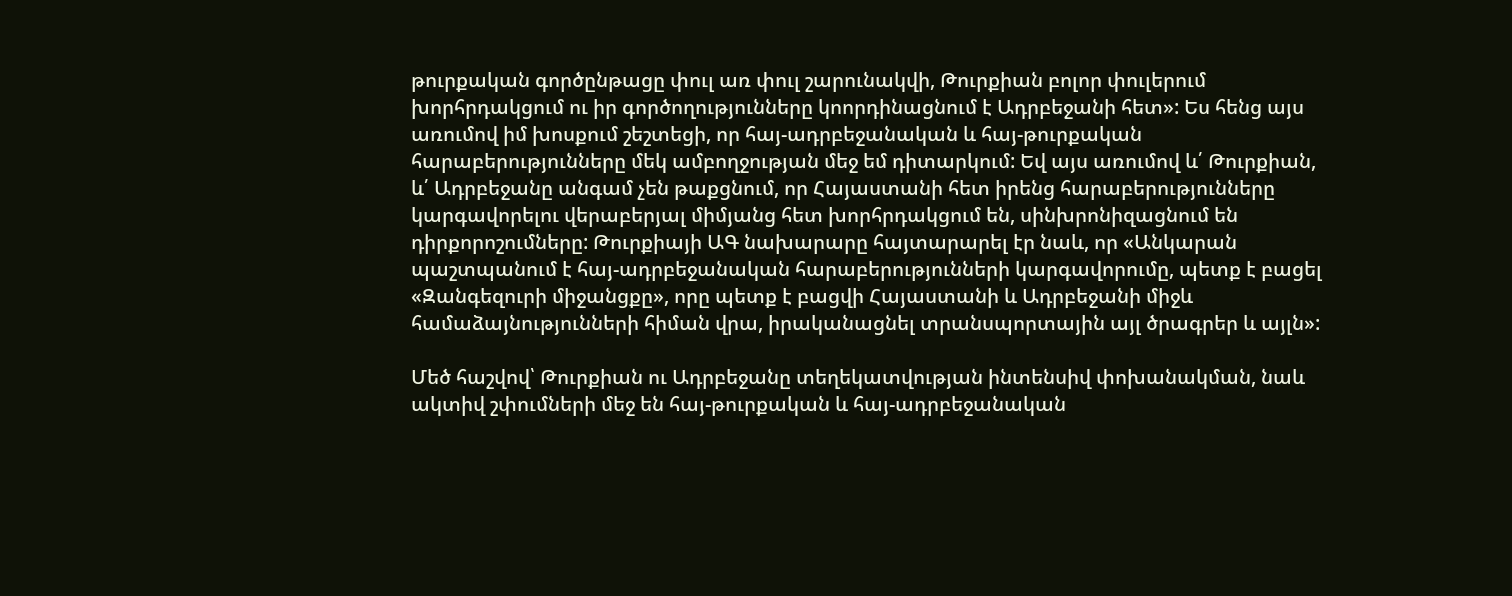թուրքական գործընթացը փուլ առ փուլ շարունակվի, Թուրքիան բոլոր փուլերում խորհրդակցում ու իր գործողությունները կոորդինացնում է Ադրբեջանի հետ»: Ես հենց այս առումով իմ խոսքում շեշտեցի, որ հայ-ադրբեջանական և հայ-թուրքական հարաբերությունները մեկ ամբողջության մեջ եմ դիտարկում: Եվ այս առումով և՛ Թուրքիան, և՛ Ադրբեջանը անգամ չեն թաքցնում, որ Հայաստանի հետ իրենց հարաբերությունները կարգավորելու վերաբերյալ միմյանց հետ խորհրդակցում են, սինխրոնիզացնում են դիրքորոշումները: Թուրքիայի ԱԳ նախարարը հայտարարել էր նաև, որ «Անկարան պաշտպանում է հայ-ադրբեջանական հարաբերությունների կարգավորումը, պետք է բացել «Զանգեզուրի միջանցքը», որը պետք է բացվի Հայաստանի և Ադրբեջանի միջև համաձայնությունների հիման վրա, իրականացնել տրանսպորտային այլ ծրագրեր և այլն»:

Մեծ հաշվով՝ Թուրքիան ու Ադրբեջանը տեղեկատվության ինտենսիվ փոխանակման, նաև ակտիվ շփումների մեջ են հայ-թուրքական և հայ-ադրբեջանական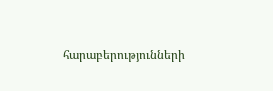հարաբերությունների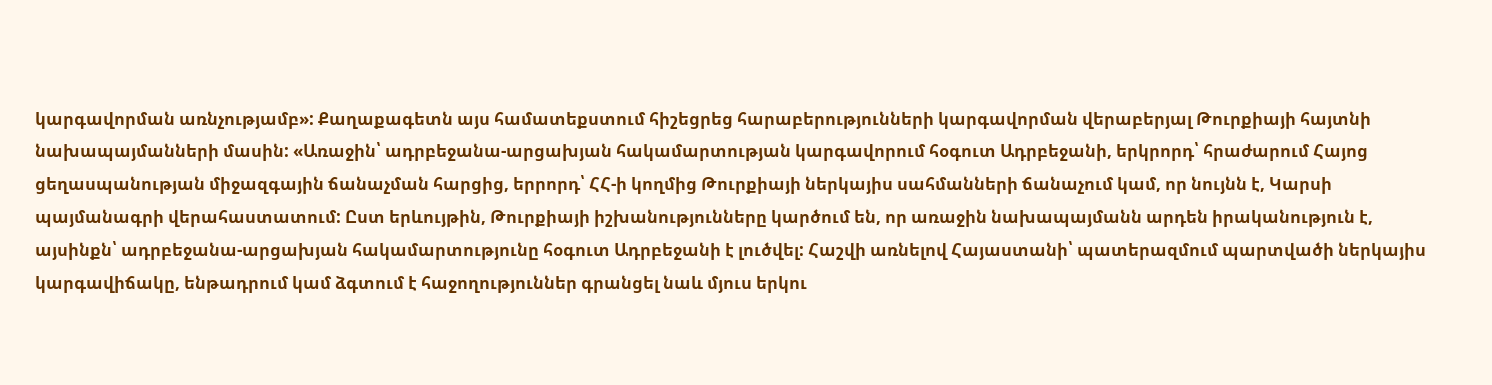կարգավորման առնչությամբ»: Քաղաքագետն այս համատեքստում հիշեցրեց հարաբերությունների կարգավորման վերաբերյալ Թուրքիայի հայտնի նախապայմանների մասին: «Առաջին՝ ադրբեջանա-արցախյան հակամարտության կարգավորում հօգուտ Ադրբեջանի, երկրորդ՝ հրաժարում Հայոց ցեղասպանության միջազգային ճանաչման հարցից, երրորդ՝ ՀՀ-ի կողմից Թուրքիայի ներկայիս սահմանների ճանաչում կամ, որ նույնն է, Կարսի պայմանագրի վերահաստատում: Ըստ երևույթին, Թուրքիայի իշխանությունները կարծում են, որ առաջին նախապայմանն արդեն իրականություն է, այսինքն՝ ադրբեջանա-արցախյան հակամարտությունը հօգուտ Ադրբեջանի է լուծվել: Հաշվի առնելով Հայաստանի՝ պատերազմում պարտվածի ներկայիս կարգավիճակը, ենթադրում կամ ձգտում է հաջողություններ գրանցել նաև մյուս երկու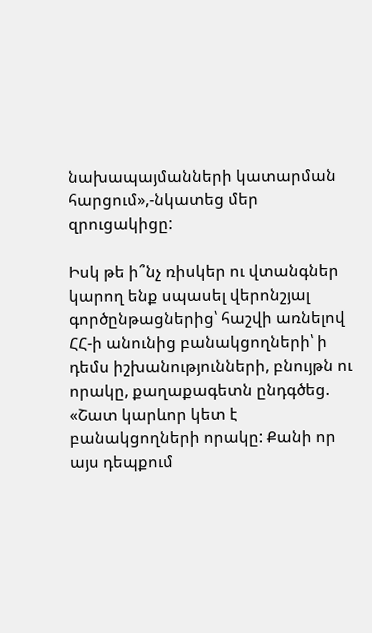նախապայմանների կատարման հարցում»,-նկատեց մեր զրուցակիցը:

Իսկ թե ի՞նչ ռիսկեր ու վտանգներ կարող ենք սպասել վերոնշյալ գործընթացներից՝ հաշվի առնելով ՀՀ-ի անունից բանակցողների՝ ի դեմս իշխանությունների, բնույթն ու որակը, քաղաքագետն ընդգծեց. «Շատ կարևոր կետ է բանակցողների որակը: Քանի որ այս դեպքում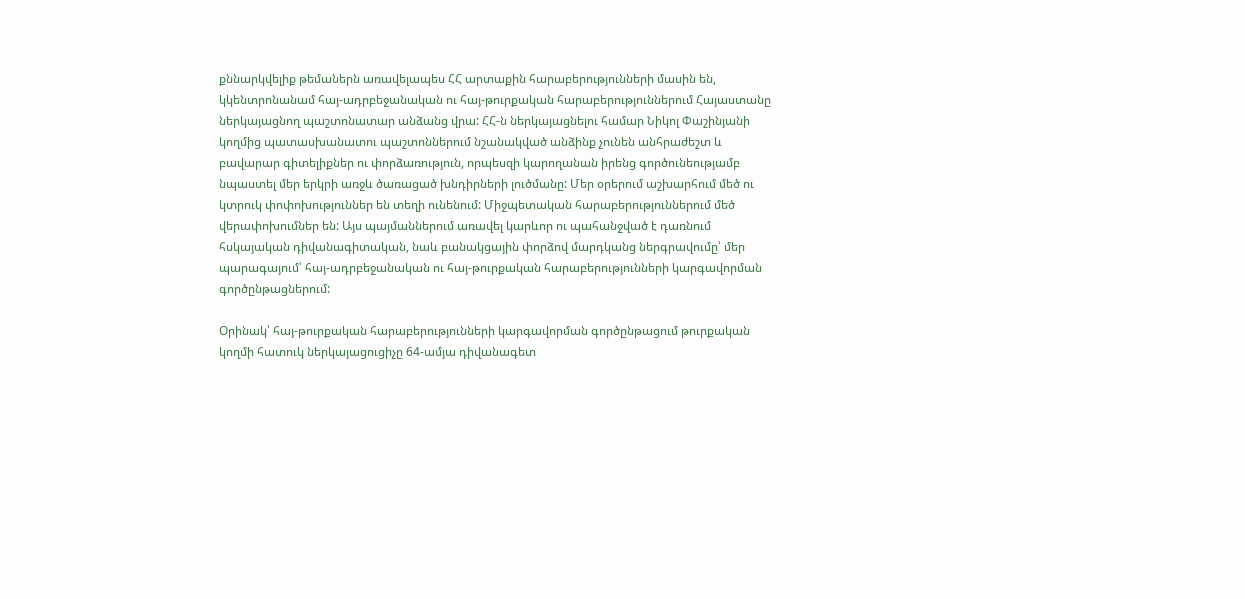քննարկվելիք թեմաներն առավելապես ՀՀ արտաքին հարաբերությունների մասին են, կկենտրոնանամ հայ-ադրբեջանական ու հայ-թուրքական հարաբերություններում Հայաստանը ներկայացնող պաշտոնատար անձանց վրա: ՀՀ-ն ներկայացնելու համար Նիկոլ Փաշինյանի կողմից պատասխանատու պաշտոններում նշանակված անձինք չունեն անհրաժեշտ և բավարար գիտելիքներ ու փորձառություն, որպեսզի կարողանան իրենց գործունեությամբ նպաստել մեր երկրի առջև ծառացած խնդիրների լուծմանը: Մեր օրերում աշխարհում մեծ ու կտրուկ փոփոխություններ են տեղի ունենում: Միջպետական հարաբերություններում մեծ վերափոխումներ են: Այս պայմաններում առավել կարևոր ու պահանջված է դառնում հսկայական դիվանագիտական, նաև բանակցային փորձով մարդկանց ներգրավումը՝ մեր պարագայում՝ հայ-ադրբեջանական ու հայ-թուրքական հարաբերությունների կարգավորման գործընթացներում:

Օրինակ՝ հայ-թուրքական հարաբերությունների կարգավորման գործընթացում թուրքական կողմի հատուկ ներկայացուցիչը 64-ամյա դիվանագետ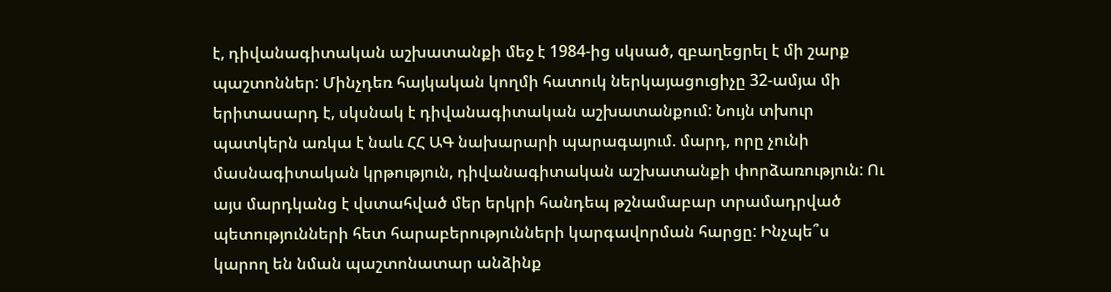է, դիվանագիտական աշխատանքի մեջ է 1984-ից սկսած, զբաղեցրել է մի շարք պաշտոններ: Մինչդեռ հայկական կողմի հատուկ ներկայացուցիչը 32-ամյա մի երիտասարդ է, սկսնակ է դիվանագիտական աշխատանքում: Նույն տխուր պատկերն առկա է նաև ՀՀ ԱԳ նախարարի պարագայում. մարդ, որը չունի մասնագիտական կրթություն, դիվանագիտական աշխատանքի փորձառություն: Ու այս մարդկանց է վստահված մեր երկրի հանդեպ թշնամաբար տրամադրված պետությունների հետ հարաբերությունների կարգավորման հարցը: Ինչպե՞ս կարող են նման պաշտոնատար անձինք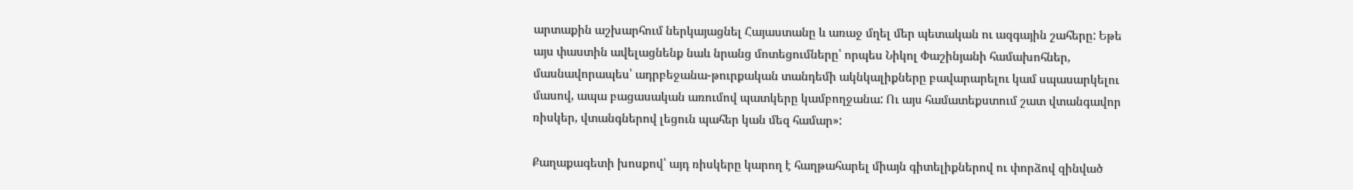արտաքին աշխարհում ներկայացնել Հայաստանը և առաջ մղել մեր պետական ու ազգային շահերը: Եթե այս փաստին ավելացնենք նաև նրանց մոտեցումները՝ որպես Նիկոլ Փաշինյանի համախոհներ, մասնավորապես՝ ադրբեջանա-թուրքական տանդեմի ակնկալիքները բավարարելու կամ սպասարկելու մասով, ապա բացասական առումով պատկերը կամբողջանա: Ու այս համատեքստում շատ վտանգավոր ռիսկեր, վտանգներով լեցուն պահեր կան մեզ համար»:

Քաղաքագետի խոսքով՝ այդ ռիսկերը կարող է հաղթահարել միայն գիտելիքներով ու փորձով զինված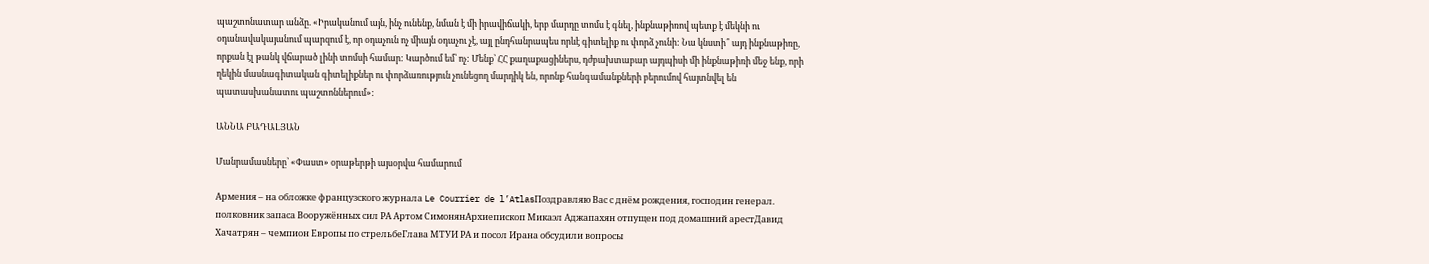պաշտոնատար անձը. «Իրականում այն, ինչ ունենք, նման է մի իրավիճակի, երբ մարդը տոմս է գնել, ինքնաթիռով պետք է մեկնի ու օդանավակայանում պարզում է, որ օդաչուն ոչ միայն օդաչու չէ, այլ ընդհանրապես որևէ գիտելիք ու փորձ չունի: Նա կնստի՞ այդ ինքնաթիռը, որքան էլ թանկ վճարած լինի տոմսի համար: Կարծում եմ՝ ոչ: Մենք՝ ՀՀ քաղաքացիներս, դժբախտաբար այդպիսի մի ինքնաթիռի մեջ ենք, որի ղեկին մասնագիտական գիտելիքներ ու փորձառություն չունեցող մարդիկ են, որոնք հանգամանքների բերումով հայտնվել են պատասխանատու պաշտոններում»:

ԱՆՆԱ ԲԱԴԱԼՅԱՆ

Մանրամասները՝ «Փաստ» օրաթերթի այսօրվա համարում

Армения – на обложке французского журнала Le Courrier de l’AtlasПоздравляю Вас с днём рождения, господин генерал. полковник запаса Вооружённых сил РА Артом СимонянАрхиепископ Микаэл Аджапахян отпущен под домашний арестДавид Хачатрян – чемпион Европы по стрельбеГлава МТУИ РА и посол Ирана обсудили вопросы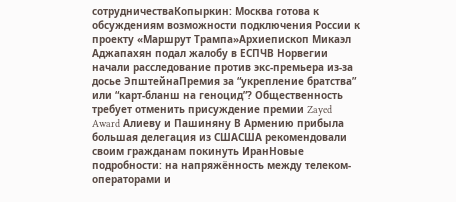сотрудничестваКопыркин: Москва готова к обсуждениям возможности подключения России к проекту «Маршрут Трампа»Архиепископ Микаэл Аджапахян подал жалобу в ЕСПЧВ Норвегии начали расследование против экс-премьера из-за досье ЭпштейнаПремия за “укрепление братства” или “карт-бланш на геноцид”? Общественность требует отменить присуждение премии Zayed Award Алиеву и Пашиняну В Армению прибыла большая делегация из СШАСША рекомендовали своим гражданам покинуть ИранНовые подробности: на напряжённость между телеком-операторами и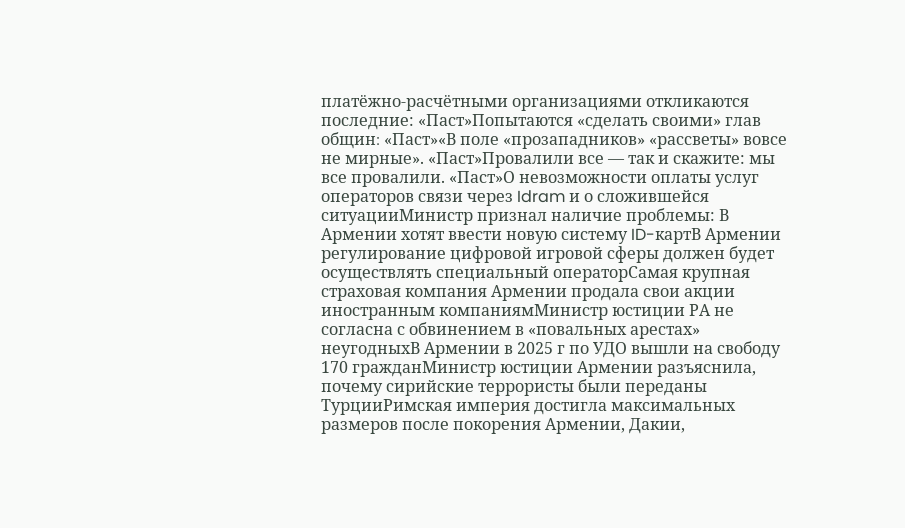платёжно-расчётными организациями откликаются последние: «Паст»Попытаются «сделать своими» глав общин։ «Паст»«В поле «прозападников» «рассветы» вовсе не мирные». «Паст»Провалили все — так и скажите: мы все провалили. «Паст»О невозможности оплаты услуг операторов связи через Idram и о сложившейся ситуацииМинистр признал наличие проблемы: В Армении хотят ввести новую систему ID-картВ Армении регулирование цифровой игровой сферы должен будет осуществлять специальный операторСамая крупная страховая компания Армении продала свои акции иностранным компаниямМинистр юстиции РА не согласна с обвинением в «повальных арестах» неугодныхВ Армении в 2025 г по УДО вышли на свободу 170 гражданМинистр юстиции Армении разъяснила, почему сирийские террористы были переданы ТурцииРимская империя достигла максимальных размеров после покорения Армении, Дакии,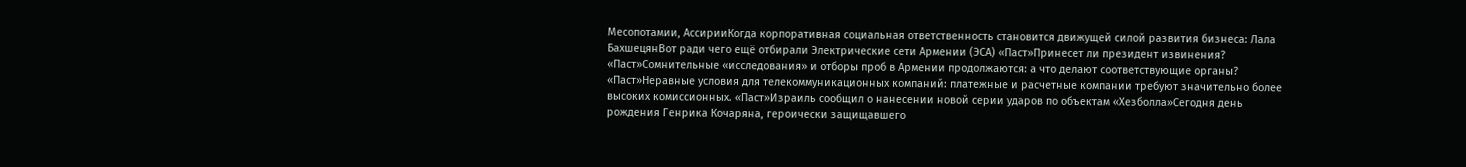Месопотамии, АссирииКогда корпоративная социальная ответственность становится движущей силой развития бизнеса: Лала БахшецянВот ради чего ещё отбирали Электрические сети Армении (ЭСА) «Паст»Принесет ли президент извинения? «Паст»Сомнительные «исследования» и отборы проб в Армении продолжаются: а что делают соответствующие органы? «Паст»Неравные условия для телекоммуникационных компаний: платежные и расчетные компании требуют значительно более высоких комиссионных. «Паст»Израиль сообщил о нанесении новой серии ударов по объектам «Хезболла»Сегодня день рождения Генрика Кочаряна, героически защищавшего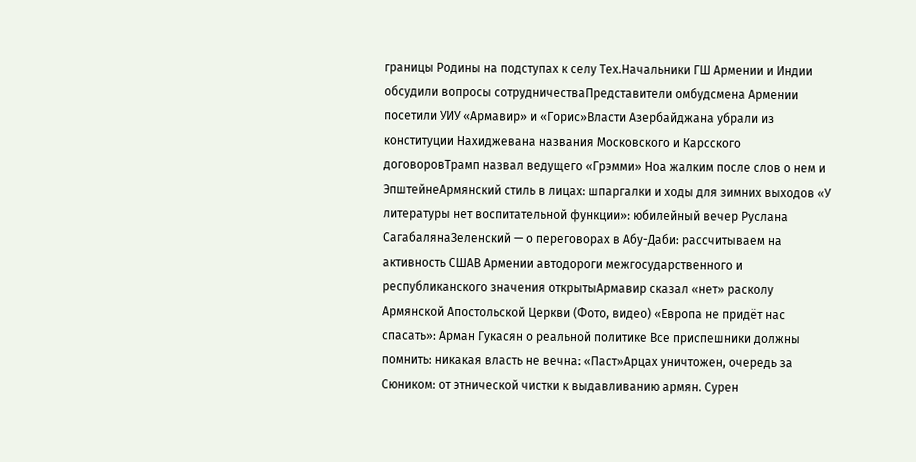границы Родины на подступах к селу Тех.Начальники ГШ Армении и Индии обсудили вопросы сотрудничестваПредставители омбудсмена Армении посетили УИУ «Армавир» и «Горис»Власти Азербайджана убрали из конституции Нахиджевана названия Московского и Карсского договоровТрамп назвал ведущего «Грэмми» Ноа жалким после слов о нем и ЭпштейнеАрмянский стиль в лицах: шпаргалки и ходы для зимних выходов «У литературы нет воспитательной функции»: юбилейный вечер Руслана СагабалянаЗеленский — о переговорах в Абу-Даби: рассчитываем на активность СШАВ Армении автодороги межгосударственного и республиканского значения открытыАрмавир сказал «нет» расколу Армянской Апостольской Церкви (Фото, видео) «Европа не придёт нас спасать»: Арман Гукасян о реальной политике Все приспешники должны помнить: никакая власть не вечна։ «Паст»Арцах уничтожен, очередь за Сюником: от этнической чистки к выдавливанию армян. Сурен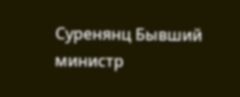Суренянц Бывший министр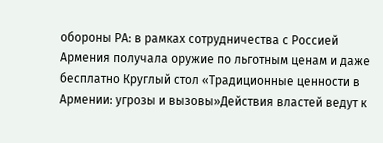обороны РА: в рамках сотрудничества с Россией Армения получала оружие по льготным ценам и даже бесплатно Круглый стол «Традиционные ценности в Армении: угрозы и вызовы»Действия властей ведут к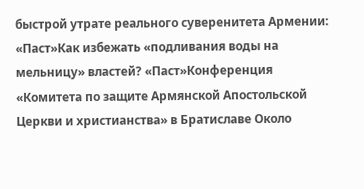быстрой утрате реального суверенитета Армении: «Паст»Как избежать «подливания воды на мельницу» властей? «Паст»Конференция «Комитета по защите Армянской Апостольской Церкви и христианства» в Братиславе Около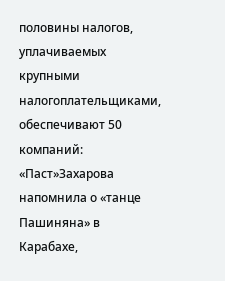половины налогов, уплачиваемых крупными налогоплательщиками, обеспечивают 50 компаний: «Паст»Захарова напомнила о «танце Пашиняна» в Карабахе,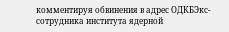комментируя обвинения в адрес ОДКБЭкс-сотрудника института ядерной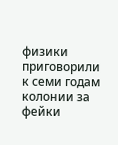физики приговорили к семи годам колонии за фейки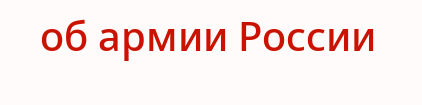об армии России